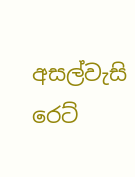අසල්වැසි රෙට්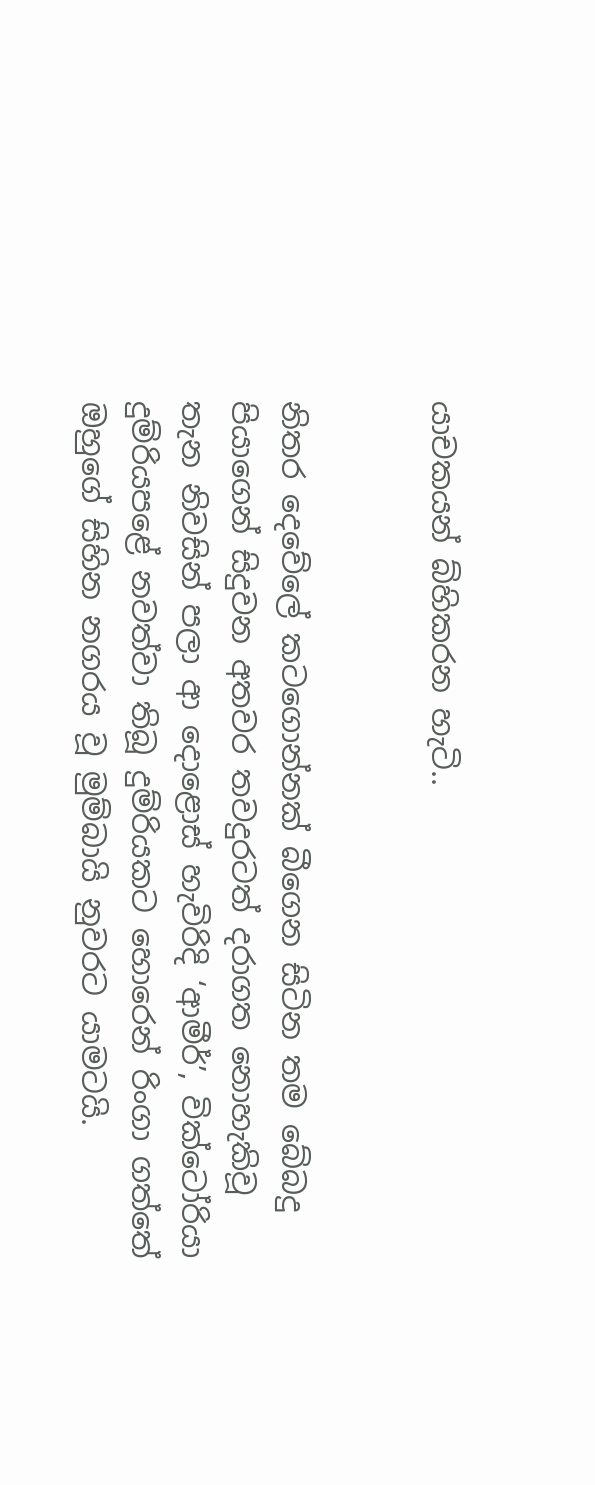යාචකයන් බ්හිකරන හැටි..


නිතර දෙවේලේ කටගොන්නක් බීගෙන සිටින තම බේබදු පියාගෙන් සිදුවන අතවර තවදුරටත් දරාගත නොහැකිවූ තැන නිවසින් පලා ආ දොළොස් හැවිරිදි ‘ආමීර්’, වික්ටෝරියා දුම්රියපළේ නවත්වා තිබූ දුම්රියකට හොරෙන් රිංගා ගත්තේ ඔහුගේ සිහින නගරය වූ මුම්බායි නුවරට යාමටයි.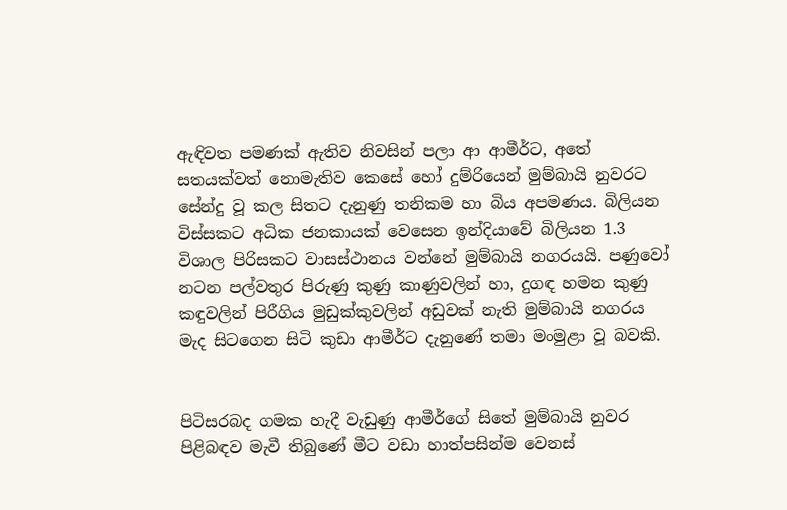ඇඳිවත පමණක් ඇතිව නිවසින් පලා ආ ආමීර්ට, අතේ සතයක්වත් නොමැතිව කෙසේ හෝ දුම්රියෙන් මුම්බායි නුවරට සේන්දු වූ කල සිතට දැනුණු තනිකම හා බිය අපමණය. බිලියන විස්සකට අධික ජනකායක් වෙසෙන ඉන්දියාවේ බිලියන 1.3 විශාල පිරිසකට වාසස්ථානය වන්නේ මුම්බායි නගරයයි. පණුවෝ නටන පල්වතුර පිරුණු කුණු කාණුවලින් හා, දුගඳ හමන කුණු කඳුවලින් පිරීගිය මුඩුක්කුවලින් අඩුවක් නැති මුම්බායි නගරය මැද සිටගෙන සිටි කුඩා ආමීර්ට දැනුණේ තමා මංමුළා වූ බවකි.


පිටිසරබද ගමක හැදී වැඩුණු ආමීර්ගේ සිතේ මුම්බායි නුවර පිළිබඳව මැවී තිබුණේ මීට වඩා හාත්පසින්ම වෙනස්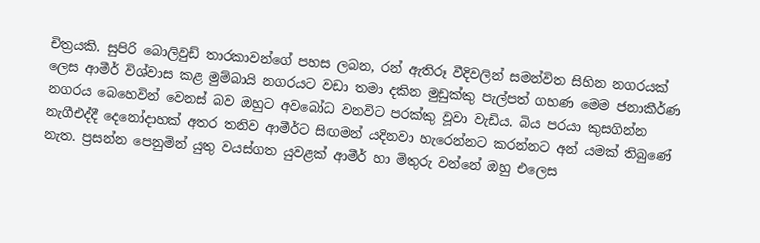චිත්‍රයකි. සුපිරි බොලිවුඩ් තාරකාවන්ගේ පහස ලබන, රන් ඇතිරූ වීදිවලින් සමන්විත සිහින නගරයක් ලෙස ආමීර් විශ්වාස කළ මුම්බායි නගරයට වඩා තමා දකින මුඩුක්කු පැල්පත් ගහණ මෙම ජනාකීර්ණ නගරය බෙහෙවින් වෙනස් බව ඔහුට අවබෝධ වනවිට පරක්කු වූවා වැඩිය. බිය පරයා කුසගින්න නැගීඑද්දී දෙනෝදාහක් අතර තනිව ආමීර්ට සිඟමන් යදිනවා හැරෙන්නට කරන්නට අන් යමක් තිබුණේ නැත. ප්‍රසන්න පෙනුමින් යුතු වයස්ගත යුවළක් ආමීර් හා මිතුරු වන්නේ ඔහු එලෙස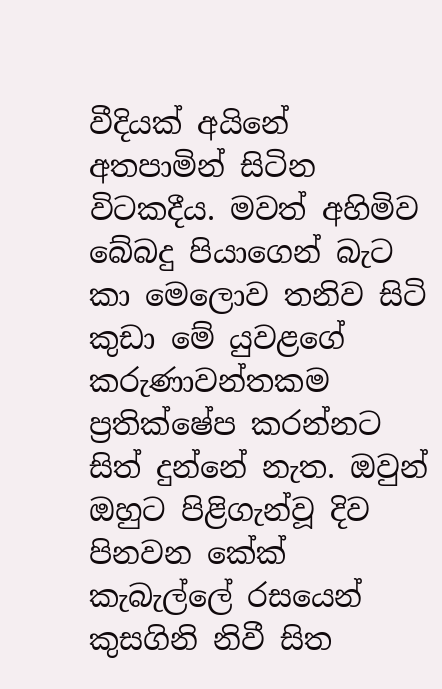වීදියක් අයිනේ අතපාමින් සිටින විටකදීය. මවත් අහිමිව බේබදු පියාගෙන් බැට කා මෙලොව තනිව සිටි කුඩා මේ යුවළගේ කරුණාවන්තකම ප්‍රතික්ෂේප කරන්නට සිත් දුන්නේ නැත. ඔවුන් ඔහුට පිළිගැන්වූ දිව පිනවන කේක් කැබැල්ලේ රසයෙන් කුසගිනි නිවී සිත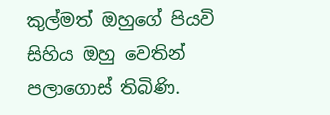කුල්මත් ඔහුගේ පියවි සිහිය ඔහු වෙතින් පලාගොස් තිබිණි.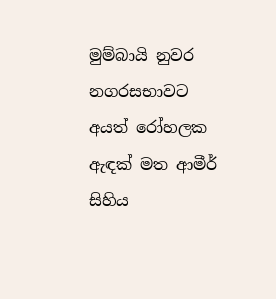මුම්බායි නුවර නගරසභාවට අයත් රෝහලක ඇඳක් මත ආමීර් සිහිය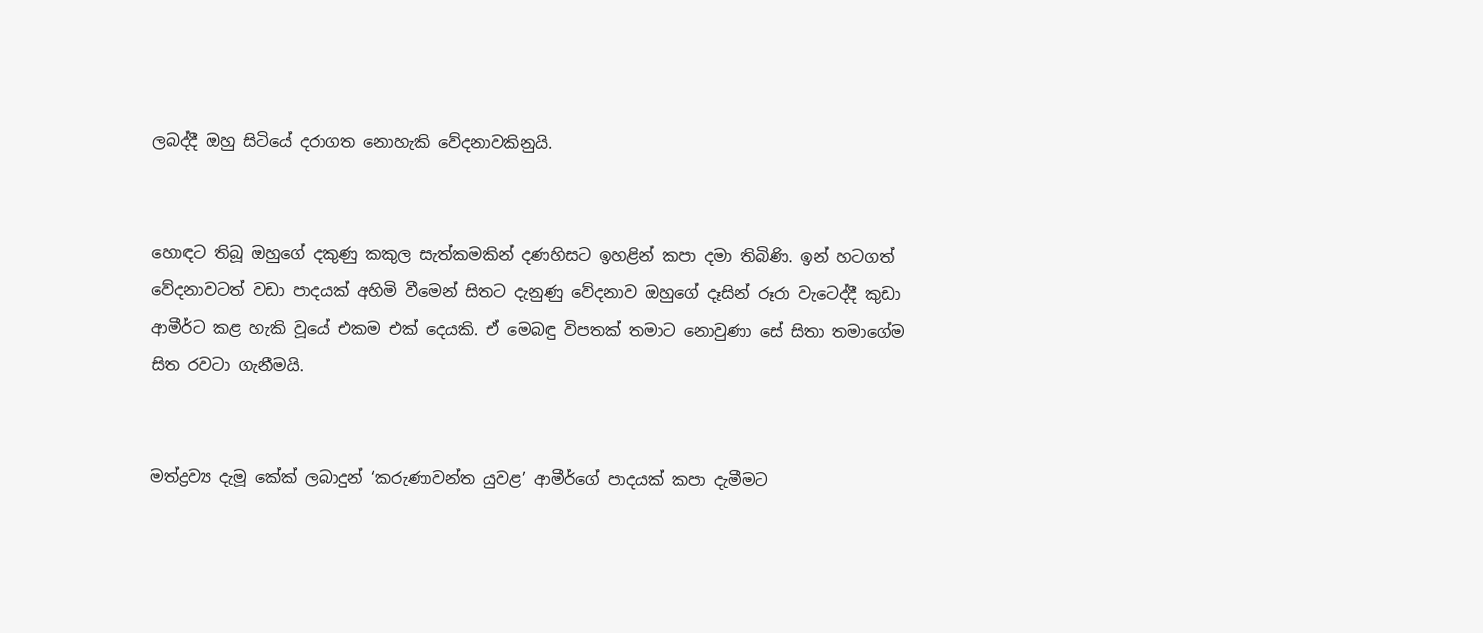ලබද්දී ඔහු සිටියේ දරාගත නොහැකි වේදනාවකිනුයි.


හොඳට තිබූ ඔහුගේ දකුණු කකුල සැත්කමකින් දණහිසට ඉහළින් කපා දමා තිබිණි. ඉන් හටගත් වේදනාවටත් වඩා පාදයක් අහිමි වීමෙන් සිතට දැනුණු වේදනාව ඔහුගේ දෑසින් රූරා වැටෙද්දී කුඩා ආමීර්ට කළ හැකි වූයේ එකම එක් දෙයකි. ඒ මෙබඳු විපතක් තමාට නොවුණා සේ සිතා තමාගේම සිත රවටා ගැනීමයි.


මත්ද්‍රව්‍ය දැමූ කේක් ලබාදුන් ‘කරුණාවන්ත යුවළ’ ආමීර්ගේ පාදයක් කපා දැමීමට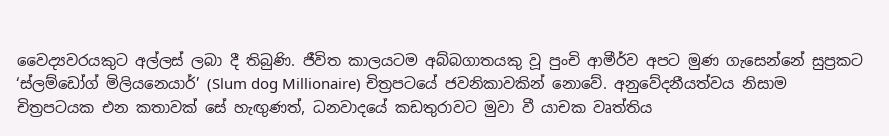වෛද්‍යවරයකුට අල්ලස් ලබා දී තිබුණි. ජීවිත කාලයටම අබ්බගාතයකු වූ පුංචි ආමීර්ව අපට මුණ ගැසෙන්නේ සුප්‍රකට ‘ස්ලම්ඩෝග් මිලියනෙයාර්’ (Slum dog Millionaire) චිත්‍රපටයේ ජවනිකාවකින් නොවේ. අනුවේදනීයත්වය නිසාම චිත්‍රපටයක එන කතාවක් සේ හැඟුණත්, ධනවාදයේ කඩතුරාවට මුවා වී යාචක වෘත්තිය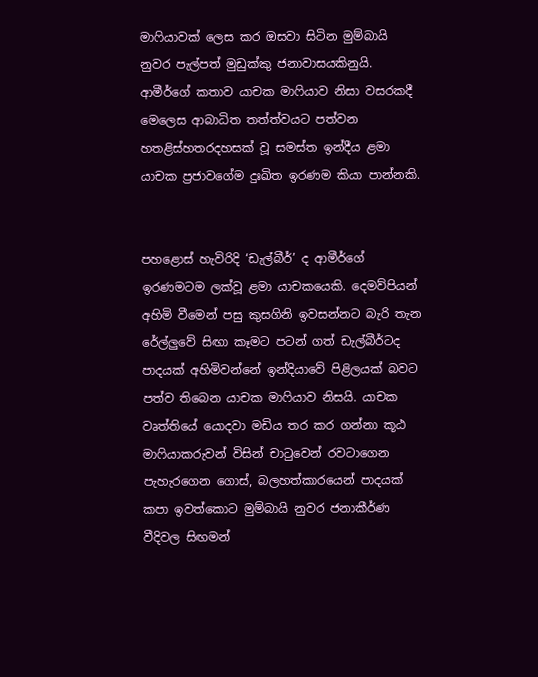මාෆියාවක් ලෙස කර ඔසවා සිටින මුම්බායි නුවර පැල්පත් මුඩුක්කු ජනාවාසයකිනුයි. ආමීර්ගේ කතාව යාචක මාෆියාව නිසා වසරකදී මෙලෙස ආබාධිත තත්ත්වයට පත්වන හතළිස්හතරදහසක් වූ සමස්ත ඉන්දීය ළමා යාචක ප්‍රජාවගේම දුඃඛිත ඉරණම කියා පාන්නකි.


පහළොස් හැවිරිදි ‘ඩැල්බීර්’ ද ආමීර්ගේ ඉරණමටම ලක්වූ ළමා යාචකයෙකි. දෙමව්පියන් අහිමි වීමෙන් පසු කුසගිනි ඉවසන්නට බැරි තැන රේල්ලුවේ සිඟා කෑමට පටන් ගත් ඩැල්බීර්ටද පාදයක් අහිමිවන්නේ ඉන්දියාවේ පිළිලයක් බවට පත්ව තිබෙන යාචක මාෆියාව නිසයි. යාචක වෘත්තියේ යොදවා මඩිය තර කර ගන්නා කූඨ මාෆියාකරුවන් විසින් චාටුවෙන් රවටාගෙන පැහැරගෙන ගොස්, බලහත්කාරයෙන් පාදයක් කපා ඉවත්කොට මුම්බායි නුවර ජනාකීර්ණ වීදිවල සිඟමන්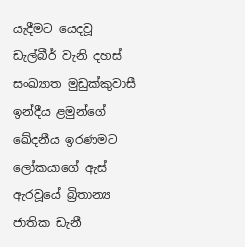යැදීමට යෙදවූ ඩැල්බීර් වැනි දහස් සංඛ්‍යාත මුඩුක්කුවාසී ඉන්දීය ළමුන්ගේ ඛේදනීය ඉරණමට ලෝකයාගේ ඇස් ඇරවූයේ බ්‍රිතාන්‍ය ජාතික ඩැනී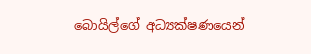බොයිල්ගේ අධ්‍යක්ෂණයෙන්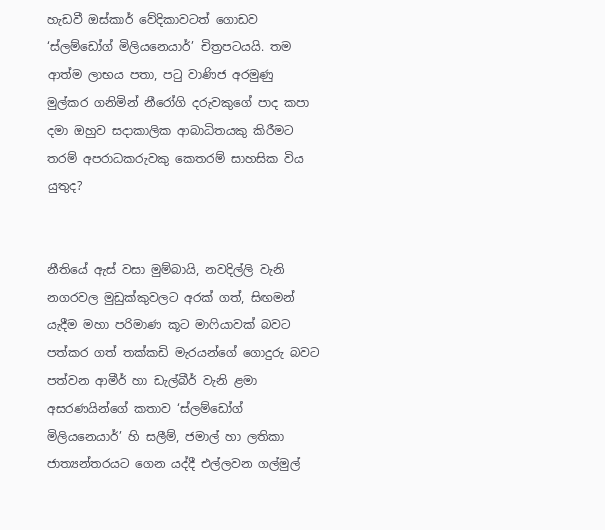හැඩවී ඔස්කාර් වේදිකාවටත් ගොඩව ‘ස්ලම්ඩෝග් මිලියනෙයාර්’ චිත්‍රපටයයි. තම ආත්ම ලාභය පතා, පටු වාණිජ අරමුණු මුල්කර ගනිමින් නීරෝගි දරුවකුගේ පාද කපා දමා ඔහුව සදාකාලික ආබාධිතයකු කිරීමට තරම් අපරාධකරුවකු කෙතරම් සාහසික විය යුතුද?


නීතියේ ඇස් වසා මුම්බායි, නවදිල්ලි වැනි නගරවල මුඩුක්කුවලට අරක් ගත්, සිඟමන් යැදීම මහා පරිමාණ කූට මාෆියාවක් බවට පත්කර ගත් තක්කඩි මැරයන්ගේ ගොදුරු බවට පත්වන ආමීර් හා ඩැල්බීර් වැනි ළමා අසරණයින්ගේ කතාව ‘ස්ලම්ඩෝග් මිලියනෙයාර්’ හි සලීම්, ජමාල් හා ලතිකා ජාත්‍යන්තරයට ගෙන යද්දී එල්ලවන ගල්මුල්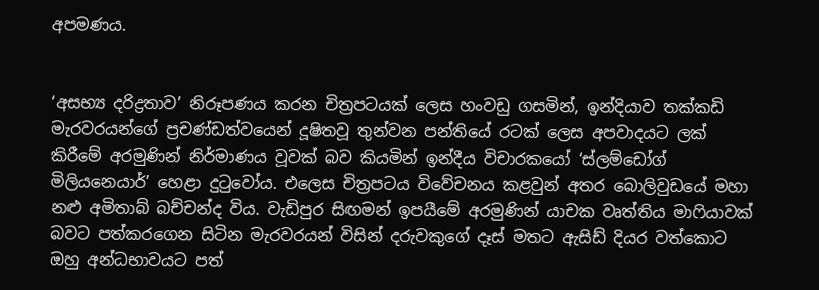අපමණය.


‘අසභ්‍ය දරිද්‍රතාව’ නිරූපණය කරන චිත්‍රපටයක් ලෙස හංවඩු ගසමින්, ඉන්දියාව තක්කඩි මැරවරයන්ගේ ප්‍රචණ්ඩත්වයෙන් දූෂිතවූ තුන්වන පන්තියේ රටක් ලෙස අපවාදයට ලක් කිරීමේ අරමුණින් නිර්මාණය වූවක් බව කියමින් ඉන්දීය විචාරකයෝ ‘ස්ලම්ඩෝග් මිලියනෙයාර්’ හෙළා දුටුවෝය. එලෙස චිත්‍රපටය විවේචනය කළවුන් අතර බොලිවුඩයේ මහා නළු අමිතාබ් බච්චන්ද විය. වැඩිපුර සිඟමන් ඉපයීමේ අරමුණින් යාචක වෘත්තිය මාෆියාවක් බවට පත්කරගෙන සිටින මැරවරයන් විසින් දරුවකුගේ දෑස් මතට ඇසිඩ් දියර වත්කොට ඔහු අන්ධභාවයට පත්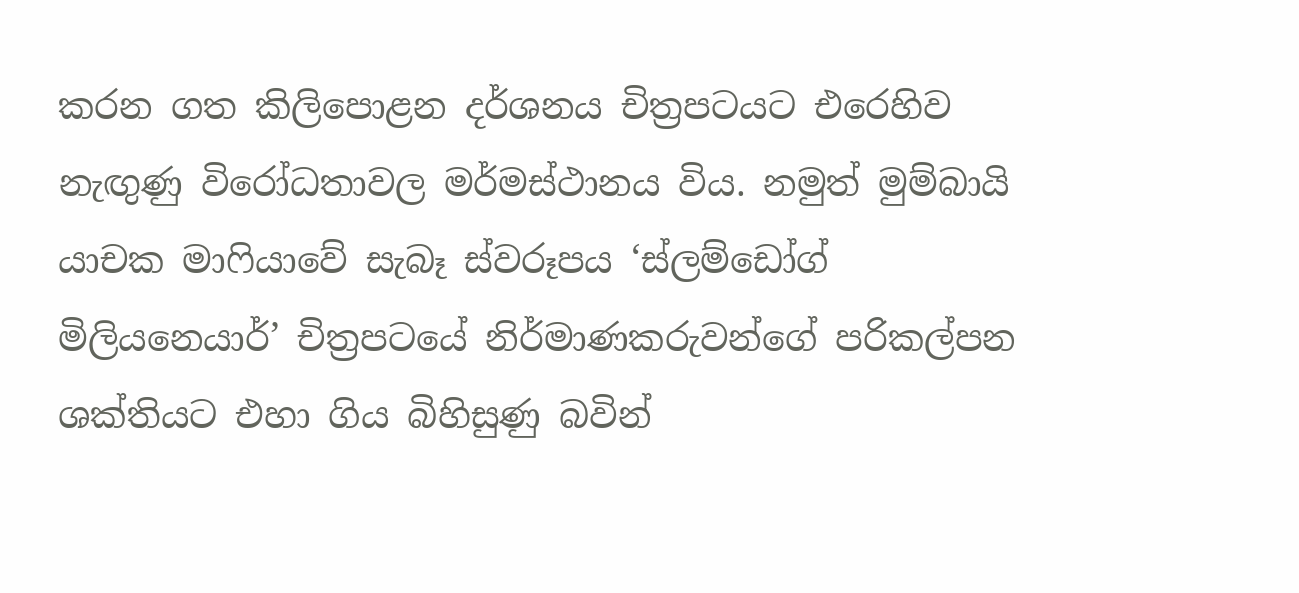කරන ගත කිලිපොළන දර්ශනය චිත්‍රපටයට එරෙහිව නැඟුණු විරෝධතාවල මර්මස්ථානය විය. නමුත් මුම්බායි යාචක මාෆියාවේ සැබෑ ස්වරූපය ‘ස්ලම්ඩෝග් මිලියනෙයාර්’ චිත්‍රපටයේ නිර්මාණකරුවන්ගේ පරිකල්පන ශක්තියට එහා ගිය බිහිසුණු බවින්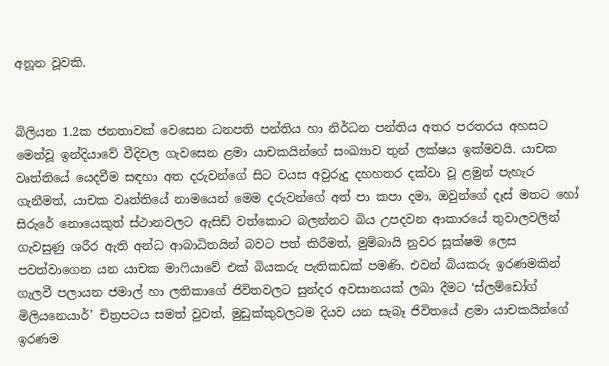අනූන වූවකි.


බිලියන 1.2ක ජනතාවක් වෙසෙන ධනපති පන්තිය හා නිර්ධන පන්තිය අතර පරතරය අහසට මෙන්වූ ඉන්දියාවේ වීදිවල ගැවසෙන ළමා යාචකයින්ගේ සංඛ්‍යාව තුන් ලක්ෂය ඉක්මවයි. යාචක වෘත්තියේ යෙදවීම සඳහා අත දරුවන්ගේ සිට වයස අවුරුදු දහහතර දක්වා වූ ළමුන් පැහැර ගැනීමත්, යාචක වෘත්තියේ නාමයෙන් මෙම දරුවන්ගේ අත් පා කපා දමා, ඔවුන්ගේ දෑස් මතට හෝ සිරුරේ නොයෙකුත් ස්ථානවලට ඇසිඩ් වත්කොට බලන්නට බිය උපදවන ආකාරයේ තුවාලවලින් ගැවසුණු ශරීර ඇති අන්ධ ආබාධිතයින් බවට පත් කිරීමත්, මුම්බායි නුවර සූක්ෂම ලෙස පවත්වාගෙන යන යාචක මාෆියාවේ එක් බියකරු පැතිකඩක් පමණි. එවන් බියකරු ඉරණමකින් ගැලවී පලායන ජමාල් හා ලතිකාගේ ජිවිතවලට සුන්දර අවසානයක් ලබා දීමට ‘ස්ලම්ඩෝග් මිලියනෙයාර්’ චිත්‍රපටය සමත් වුවත්, මුඩුක්කුවලටම දියව යන සැබෑ ජිවිතයේ ළමා යාචකයින්ගේ ඉරණම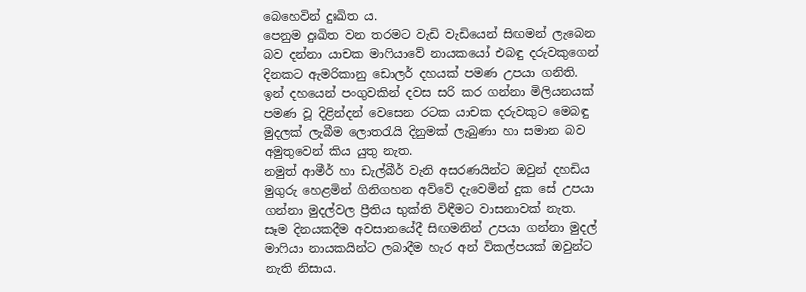බෙහෙවින් දුඃඛිත ය.
පෙනුම දුඃඛිත වන තරමට වැඩි වැඩියෙන් සිඟමන් ලැබෙන බව දන්නා යාචක මාෆියාවේ නායකයෝ එබඳු දරුවකුගෙන් දිනකට ඇමරිකානු ඩොලර් දහයක් පමණ උපයා ගනිති. ඉන් දහයෙන් පංගුවකින් දවස සරි කර ගන්නා මිලියනයක් පමණ වූ දිළින්දන් වෙසෙන රටක යාචක දරුවකුට මෙබඳු මුදලක් ලැබීම ලොතරැයි දිනුමක් ලැබුණා හා සමාන බව අමුතුවෙන් කිය යුතු නැත.
නමුත් ආමීර් හා ඩැල්බීර් වැනි අසරණයින්ට ඔවුන් දහඩිය මුගුරු හෙළමින් ගිනිගහන අව්වේ දැවෙමින් දුක සේ උපයා ගන්නා මුදල්වල ප්‍රීතිය භුක්ති විඳීමට වාසනාවක් නැත. සෑම දිනයකදීම අවසානයේදී සිඟමනින් උපයා ගන්නා මුදල් මාෆියා නායකයින්ට ලබාදීම හැර අන් විකල්පයක් ඔවුන්ට නැති නිසාය.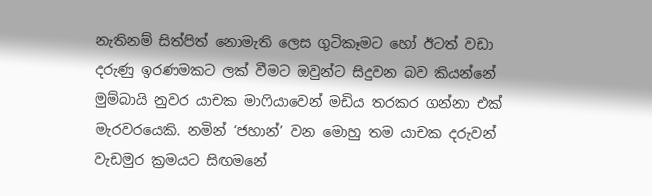නැතිනම් සිත්පිත් නොමැති ලෙස ගුටිකෑමට හෝ ඊටත් වඩා දරුණු ඉරණමකට ලක් වීමට ඔවුන්ට සිදුවන බව කියන්නේ මුම්බායි නුවර යාචක මාෆියාවෙන් මඩිය තරකර ගන්නා එක් මැරවරයෙකි. නමින් ‘ජහාන්’ වන මොහු තම යාචක දරුවන් වැඩමුර ක්‍රමයට සිඟමනේ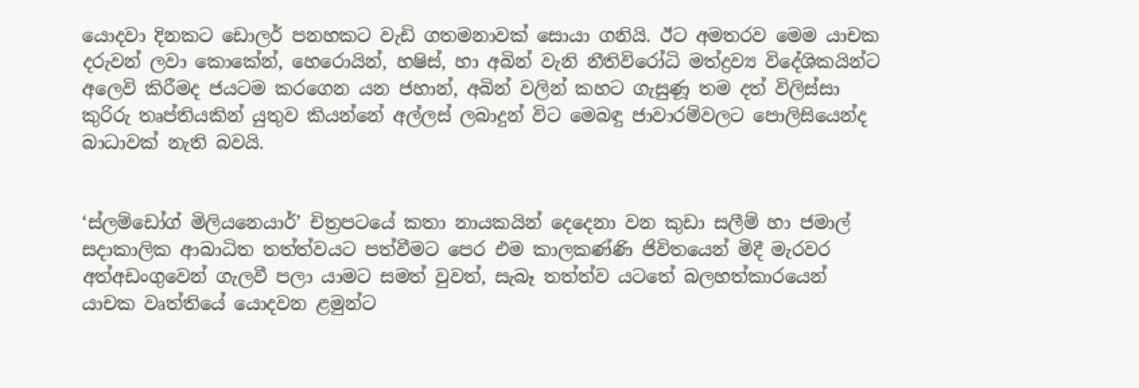යොදවා දිනකට ඩොලර් පනහකට වැඩි ගතමනාවක් සොයා ගනියි. ඊට අමතරව මෙම යාචක දරුවන් ලවා කොකේන්, හෙරොයින්, හෂිස්, හා අබින් වැනි නීතිවිරෝධි මත්ද්‍රව්‍ය විදේශිකයින්ට අලෙවි කිරීමද ජයටම කරගෙන යන ජහාන්, අබින් වලින් කහට ගැසුණූ තම දත් විලිස්සා කුරිරු තෘප්තියකින් යුතුව කියන්නේ අල්ලස් ලබාදුන් විට මෙබඳු ජාවාරම්වලට පොලිසියෙන්ද බාධාවක් නැති බවයි.


‘ස්ලම්ඩෝග් මිලියනෙයාර්’ චිත්‍රපටයේ කතා නායකයින් දෙදෙනා වන කුඩා සලීම් හා ජමාල් සදාකාලික ආබාධිත තත්ත්වයට පත්වීමට පෙර එම කාලකණ්ණි ජිවිතයෙන් මිදී මැරවර අත්අඩංගුවෙන් ගැලවී පලා යාමට සමත් වුවත්, සැබෑ තත්ත්ව යටතේ බලහත්කාරයෙන් යාචක වෘත්තියේ යොදවන ළමුන්ට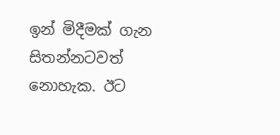ඉන් මිදීමක් ගැන සිතන්නටවත් නොහැක. ඊට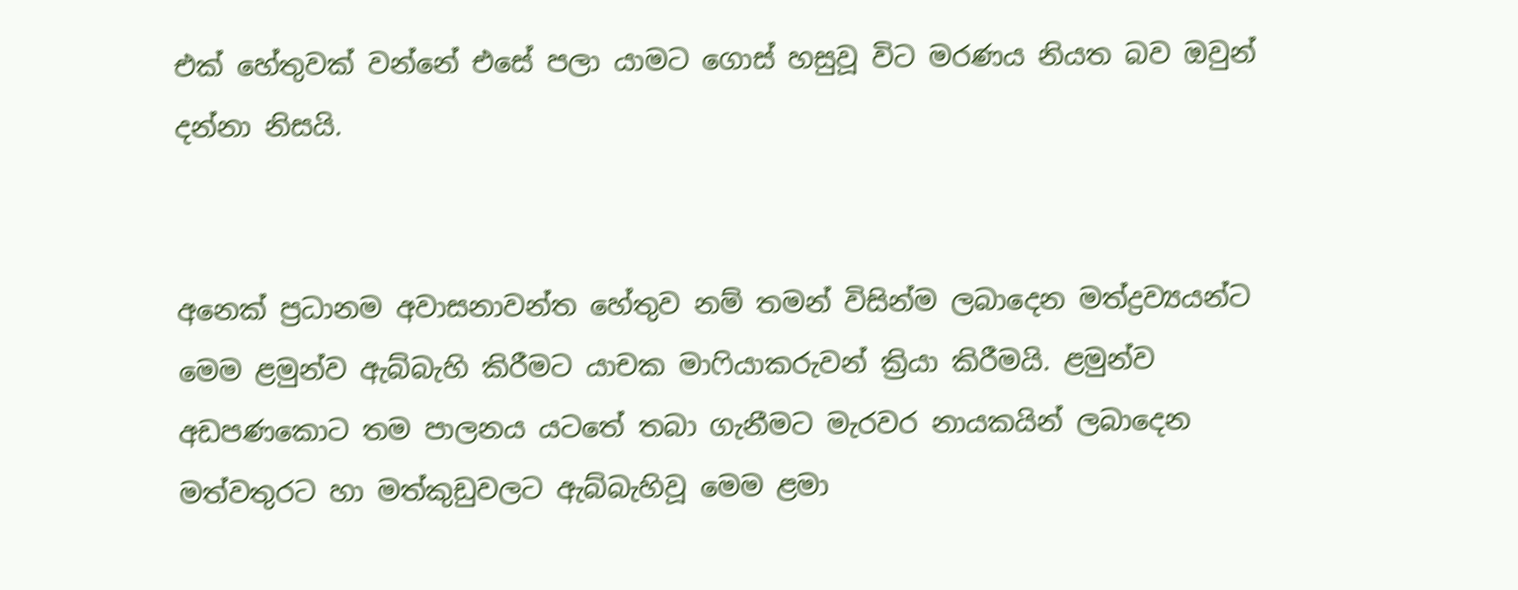එක් හේතුවක් වන්නේ එසේ පලා යාමට ගොස් හසුවූ විට මරණය නියත බව ඔවුන් දන්නා නිසයි.


අනෙක් ප්‍රධානම අවාසනාවන්ත හේතුව නම් තමන් විසින්ම ලබාදෙන මත්ද්‍රව්‍යයන්ට මෙම ළමුන්ව ඇබ්බැහි කිරීමට යාචක මාෆියාකරුවන් ක්‍රියා කිරීමයි. ළමුන්ව අඩපණකොට තම පාලනය යටතේ තබා ගැනීමට මැරවර නායකයින් ලබාදෙන මත්වතුරට හා මත්කුඩුවලට ඇබ්බැහිවූ මෙම ළමා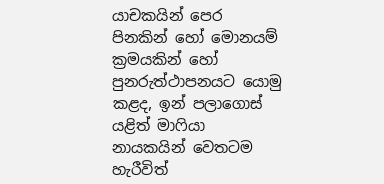යාචකයින් පෙර පිනකින් හෝ මොනයම් ක්‍රමයකින් හෝ පුනරුත්ථාපනයට යොමු කළද, ඉන් පලාගොස් යළිත් මාෆියා නායකයින් වෙතටම හැරීවිත්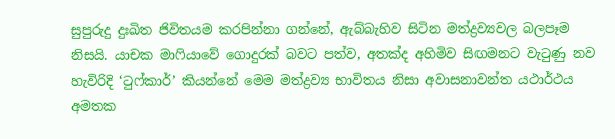සුපුරුදු දුඃඛිත ජිවිතයම කරපින්නා ගන්නේ, ඇබ්බැහිව සිටින මත්ද්‍රව්‍යවල බලපෑම නිසයි. යාචක මාෆියාවේ ගොදුරක් බවට පත්ව, අතක්ද අහිමිව සිඟමනට වැටුණු නව හැවිරිදි ‘ටුෆ්කාර්’ කියන්නේ මෙම මත්ද්‍රව්‍ය භාවිතය නිසා අවාසනාවන්ත යථාර්ථය අමතක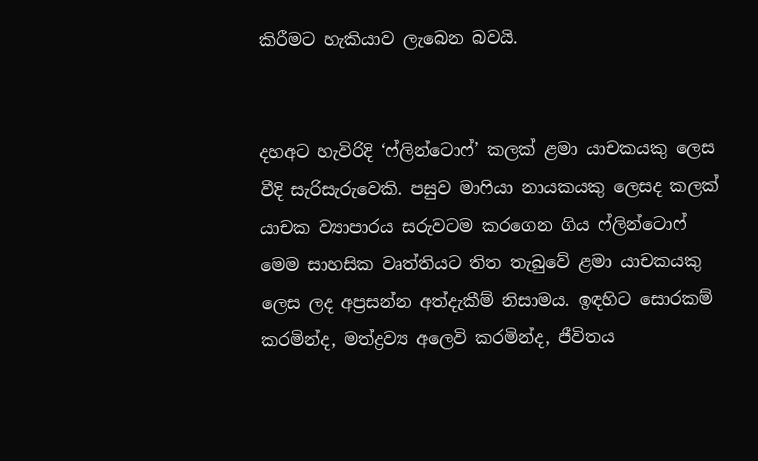කිරීමට හැකියාව ලැබෙන බවයි.


දහඅට හැවිරිදි ‘ෆ්ලින්ටොෆ්’ කලක් ළමා යාචකයකු ලෙස වීදි සැරිසැරුවෙකි. පසුව මාෆියා නායකයකු ලෙසද කලක් යාචක ව්‍යාපාරය සරුවටම කරගෙන ගිය ෆ්ලින්ටොෆ් මෙම සාහසික වෘත්තියට තිත තැබුවේ ළමා යාචකයකු ලෙස ලද අප්‍රසන්න අත්දැකීම් නිසාමය. ඉඳහිට සොරකම් කරමින්ද, මත්ද්‍රව්‍ය අලෙවි කරමින්ද, ජීවිතය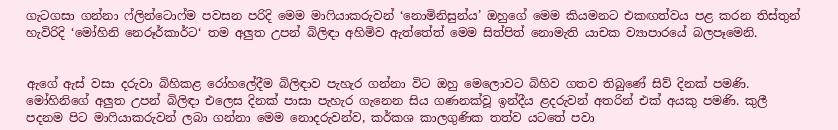ගැටගසා ගන්නා ෆ්ලින්ටොෆ්ම පවසන පරිදි මෙම මාෆියාකරුවන් ‘නොමිනිසුන්ය’ ඔහුගේ මෙම කියමනට එකඟත්වය පළ කරන තිස්තුන් හැවිරිදි ‘මෝහිනි නෙරූර්කාර්ට‘ තම අලුත උපන් බිලිඳා අහිමිව ඇත්තේත් මෙම සිත්පිත් නොමැති යාචක ව්‍යාපාරයේ බලපෑමෙනි.


ඇගේ ඇස් වසා දරුවා බිහිකළ රෝහලේදීම බිලිඳාව පැහැර ගන්නා විට ඔහු මෙලොවට බිහිව ගතව තිබුණේ සිව් දිනක් පමණි. මෝහිනිගේ අලුත උපන් බිලිඳා එලෙස දිනක් පාසා පැහැර ගැනෙන සිය ගණනක්වූ ඉන්දීය ළදරුවන් අතරින් එක් අයකු පමණි. කුලී පදනම පිට මාෆියාකරුවන් ලබා ගන්නා මෙම නොදරුවන්ව, කර්කශ කාලගුණික තත්ව යටතේ පවා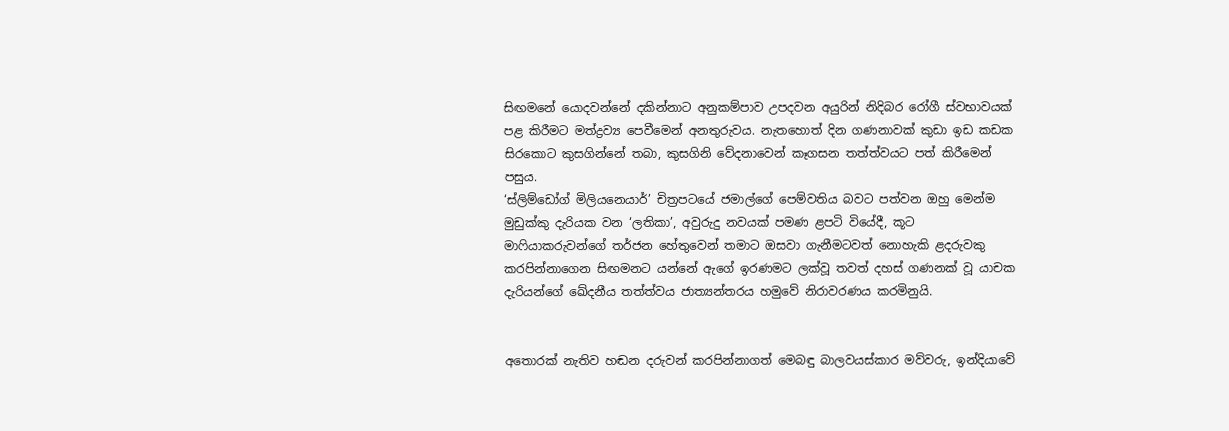සිඟමනේ යොදවන්නේ දකින්නාට අනුකම්පාව උපදවන අයුරින් නිදිබර රෝගී ස්වභාවයක් පළ කිරීමට මත්ද්‍රව්‍ය පෙවීමෙන් අනතුරුවය. නැතහොත් දින ගණනාවක් කුඩා ඉඩ කඩක සිරකොට කුසගින්නේ තබා, කුසගිනි වේදනාවෙන් කෑගසන තත්ත්වයට පත් කිරීමෙන් පසුය.
‘ස්ලිම්ඩෝග් මිලියනෙයාර්’ චිත්‍රපටයේ ජමාල්ගේ පෙම්වතිය බවට පත්වන ඔහු මෙන්ම මුඩුක්කු දැරියක වන ‘ලතිකා’, අවුරුදු නවයක් පමණ ළපටි වියේදී, කූට මාෆියාකරුවන්ගේ තර්ජන හේතුවෙන් තමාට ඔසවා ගැනීමටවත් නොහැකි ළදරුවකු කරපින්නාගෙන සිඟමනට යන්නේ ඇගේ ඉරණමට ලක්වූ තවත් දහස් ගණනක් වූ යාචක දැරියන්ගේ ඛේදනීය තත්ත්වය ජාත්‍යන්තරය හමුවේ නිරාවරණය කරමිනුයි.


අතොරක් නැතිව හඬන දරුවන් කරපින්නාගත් මෙබඳු බාලවයස්කාර මව්වරු, ඉන්දියාවේ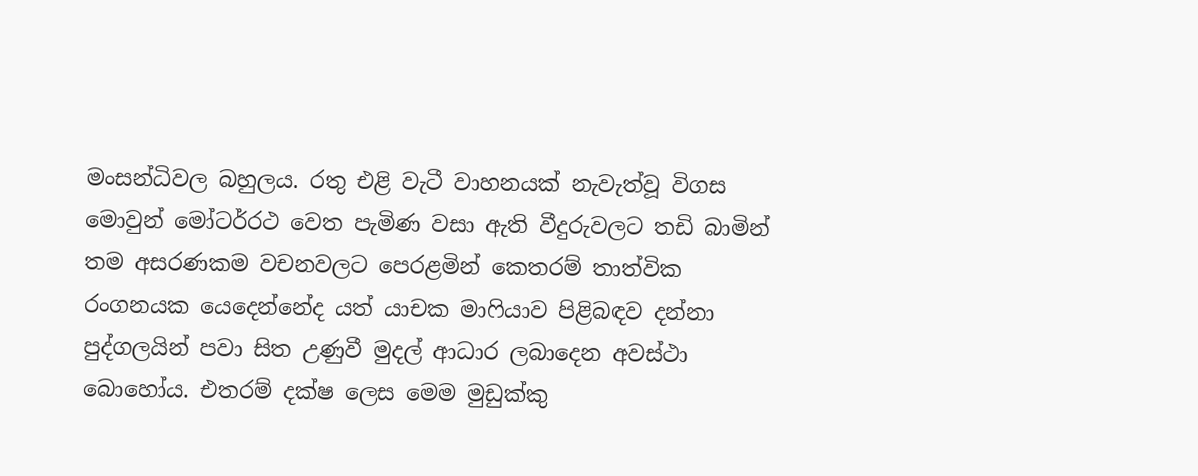මංසන්ධිවල බහුලය. රතු එළි වැටී වාහනයක් නැවැත්වූ විගස මොවුන් මෝටර්රථ වෙත පැමිණ වසා ඇති වීදුරුවලට තඩි බාමින් තම අසරණකම වචනවලට පෙරළමින් කෙතරම් තාත්වික රංගනයක යෙදෙන්නේද යත් යාචක මාෆියාව පිළිබඳව දන්නා පුද්ගලයින් පවා සිත උණුවී මුදල් ආධාර ලබාදෙන අවස්ථා බොහෝය. එතරම් දක්ෂ ලෙස මෙම මුඩුක්කු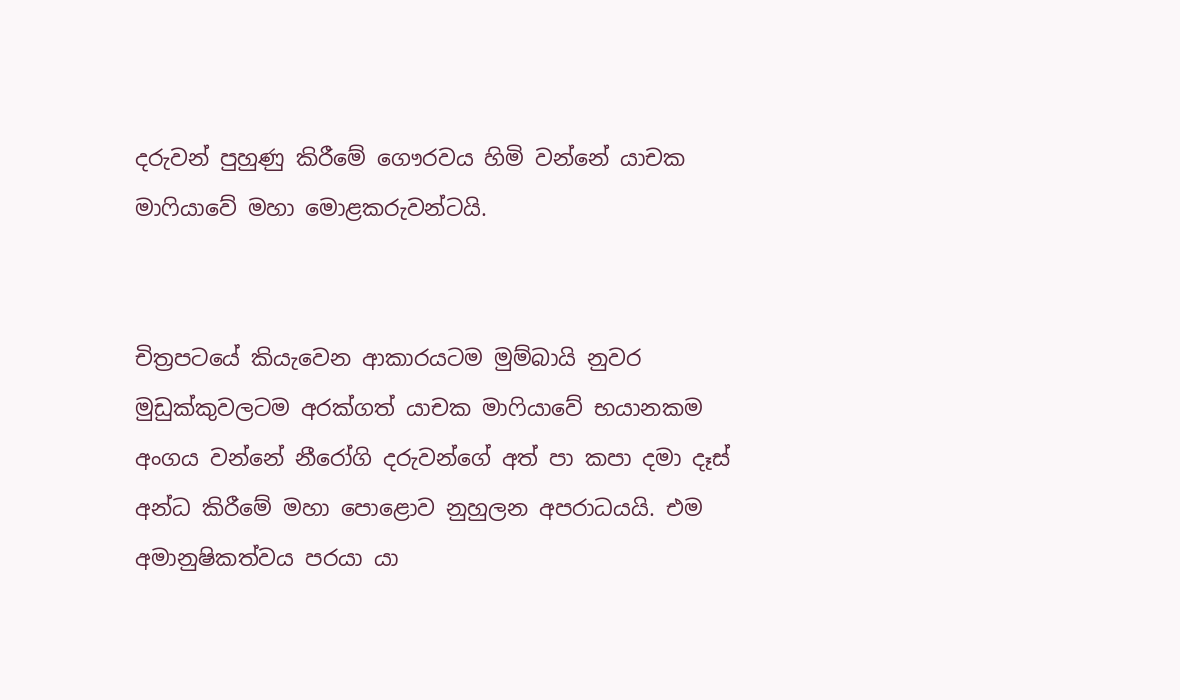දරුවන් පුහුණු කිරීමේ ගෞරවය හිමි වන්නේ යාචක මාෆියාවේ මහා මොළකරුවන්ටයි.


චිත්‍රපටයේ කියැවෙන ආකාරයටම මුම්බායි නුවර මුඩුක්කුවලටම අරක්ගත් යාචක මාෆියාවේ භයානකම අංගය වන්නේ නීරෝගි දරුවන්ගේ අත් පා කපා දමා දෑස් අන්ධ කිරීමේ මහා පොළොව නුහුලන අපරාධයයි. එම අමානුෂිකත්වය පරයා යා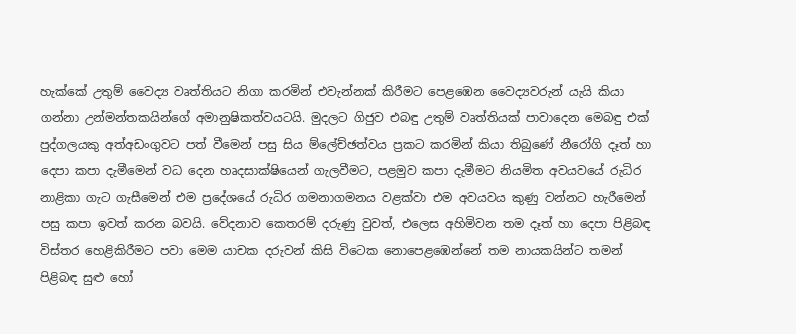හැක්කේ උතුම් වෛද්‍ය වෘත්තියට නිගා කරමින් එවැන්නක් කිරීමට පෙළඹෙන වෛද්‍යවරුන් යැයි කියා ගන්නා උන්මන්තකයින්ගේ අමානුෂිකත්වයටයි. මුදලට ගිජුව එබඳු උතුම් වෘත්තියක් පාවාදෙන මෙබඳු එක් පුද්ගලයකු අත්අඩංගුවට පත් වීමෙන් පසු සිය ම්ලේච්ඡත්වය ප්‍රකට කරමින් කියා තිබුණේ නීරෝගි දෑත් හා දෙපා කපා දැමීමෙන් වධ දෙන හෘදසාක්ෂියෙන් ගැලවීමට, පළමුව කපා දැමීමට නියමිත අවයවයේ රුධිර නාළිකා ගැට ගැසීමෙන් එම ප්‍රදේශයේ රුධිර ගමනාගමනය වළක්වා එම අවයවය කුණු වන්නට හැරීමෙන් පසු කපා ඉවත් කරන බවයි. වේදනාව කෙතරම් දරුණු වුවත්, එලෙස අහිමිවන තම දෑත් හා දෙපා පිළිබඳ විස්තර හෙළිකිරීමට පවා මෙම යාචක දරුවන් කිසි විටෙක නොපෙළඹෙන්නේ තම නායකයින්ට තමන් පිළිබඳ සුළු හෝ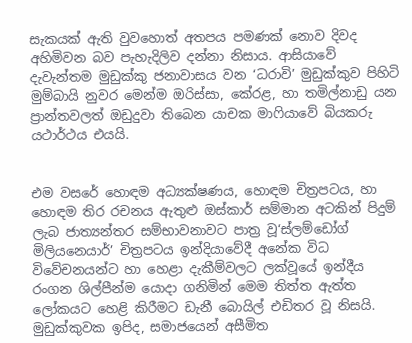සැකයක් ඇති වුවහොත් අතපය පමණක් නොව දිවද අහිමිවන බව පැහැදිලිව දන්නා නිසාය. ආසියාවේ දැවැන්තම මුඩුක්කු ජනාවාසය වන ‘ධරාවි’ මුඩුක්කුව පිහිටි මුම්බායි නුවර මෙන්ම ඔරිස්සා, කේරළ, හා තමිල්නාඩු යන ප්‍රාන්තවලත් ඔඩුදුවා තිබෙන යාචක මාෆියාවේ බියකරු යථාර්ථය එයයි.


එම වසරේ හොඳම අධ්‍යක්ෂණය, හොඳම චිත්‍රපටය, හා හොඳම තිර රචනය ඇතුළු ඔස්කාර් සම්මාන අටකින් පිදුම් ලැබ ජාත්‍යන්තර සම්භාවනාවට පාත්‍ර වූ‘ස්ලම්ඩෝග් මිලියනෙයාර්’ චිත්‍රපටය ඉන්දියාවේදී අනේක විධ විවේචනයන්ට හා හෙළා දැකීම්වලට ලක්වූයේ ඉන්දීය රංගන ශිල්පීන්ම යොදා ගනිමින් මෙම තිත්ත ඇත්ත ලෝකයට හෙළි කිරීමට ඩැනී ‍බොයිල් එඩිතර වූ නිසයි. මුඩුක්කුවක ඉපිද, සමාජයෙන් අසීමිත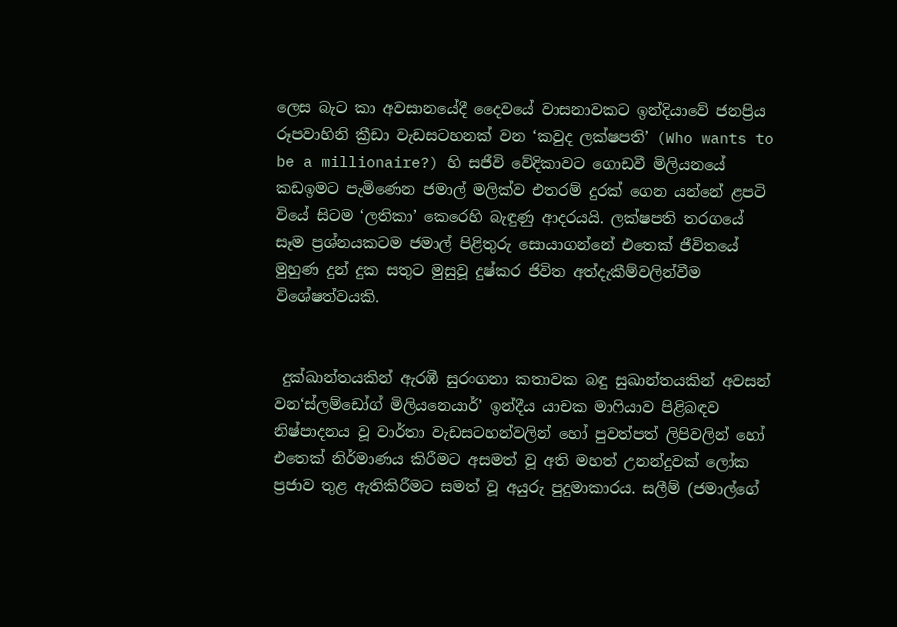ලෙස බැට කා අවසානයේදී දෛවයේ වාසනාවකට ඉන්දියාවේ ජනප්‍රිය රූපවාහිනි ක්‍රීඩා වැඩසටහනක් වන ‘කවුද ලක්ෂපති’ (Who wants to be a millionaire?) හි සජීවි වේදිකාවට ගොඩවී මිලියනයේ කඩඉමට පැමිණෙන ජමාල් මලික්ව එතරම් දුරක් ගෙන යන්නේ ළපටි වියේ සිටම ‘ලතිකා’ කෙරෙහි බැඳුණු ආදරයයි. ලක්ෂපති තරගයේ සෑම ප්‍රශ්නයකටම ජමාල් පිළිතුරු සොයාගන්නේ එතෙක් ජීවිතයේ මුහුණ දුන් දුක සතුට මුසුවූ දුෂ්කර ජිවිත අත්දැකීම්වලින්වීම විශේෂත්වයකි.


 දුක්ඛාන්තයකින් ඇරඹී සුරංගනා කතාවක බඳු සුඛාන්තයකින් අවසන් වන‘ස්ලම්ඩෝග් මිලියනෙයාර්’ ඉන්දීය යාචක මාෆියාව පිළිබඳව නිෂ්පාදනය වූ වාර්තා වැඩසටහන්වලින් හෝ පුවත්පත් ලිපිවලින් හෝ එතෙක් නිර්මාණය කිරීමට අසමත් වූ අති මහත් උනන්දුවක් ලෝක ප්‍රජාව තුළ ඇතිකිරීමට සමත් වූ අයුරු පුදුමාකාරය. සලීම් (ජමාල්ගේ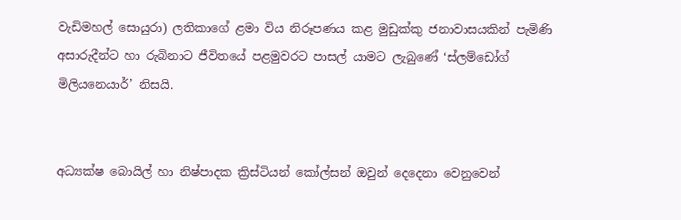වැඩිමහල් සොයුරා) ලතිකාගේ ළමා විය නිරූපණය කළ මුඩුක්කු ජනාවාසයකින් පැමිණි අසාරුදීන්ට හා රුබිනාට ජීවිතයේ පළමුවරට පාසල් යාමට ලැබුණේ ‘ස්ලම්ඩෝග් මිලියනෙයාර්’ නිසයි.


අධ්‍යක්ෂ බොයිල් හා නිෂ්පාදක ක්‍රිස්ටියන් කෝල්සන් ඔවුන් දෙදෙනා වෙනුවෙන්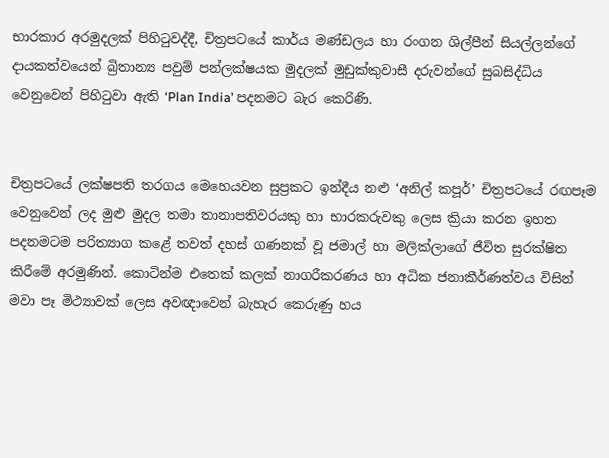භාරකාර අරමුදලක් පිහිටුවද්දී, චිත්‍රපටයේ කාර්ය මණ්ඩලය හා රංගන ශිල්පීන් සියල්ලන්ගේ දායකත්වයෙන් බ්‍රිතාන්‍ය පවුම් පන්ලක්ෂයක මුදලක් මුඩුක්කුවාසී දරුවන්ගේ සුබසිද්ධිය වෙනුවෙන් පිහිටුවා ඇති ‘Plan India’ පදනමට බැර කෙරිණි.


චිත්‍රපටයේ ලක්ෂපති තරගය මෙහෙයවන සුප්‍රකට ඉන්දීය නළු ‘අනිල් කපූර්’ චිත්‍රපටයේ රඟපෑම වෙනුවෙන් ලද මුළු මුදල තමා තානාපතිවරයකු හා භාරකරුවකු ලෙස ක්‍රියා කරන ඉහත පදනමටම පරිත්‍යාග කළේ තවත් දහස් ගණනක් වූ ජමාල් හා මලික්ලාගේ ජීවිත සුරක්ෂිත කිරීමේ අරමුණින්. කොටින්ම එතෙක් කලක් නාගරීකරණය හා අධික ජනාකීර්ණත්වය විසින් මවා පෑ මිථ්‍යාවක් ලෙස අවඥාවෙන් බැහැර කෙරුණු හය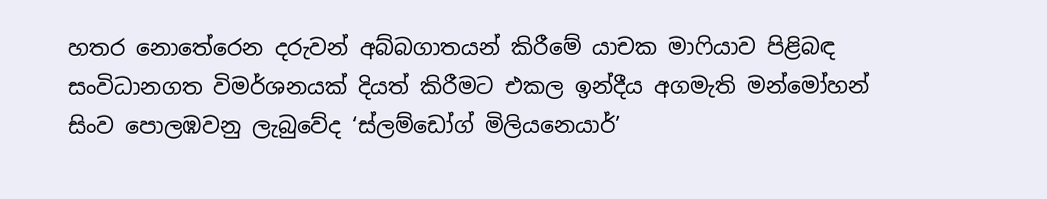හතර නොතේරෙන දරුවන් අබ්බගාතයන් කිරීමේ යාචක මාෆියාව පිළිබඳ සංවිධානගත විමර්ශනයක් දියත් කිරීමට එකල ඉන්දීය අගමැති මන්මෝහන් සිංව පොලඹවනු ලැබුවේද ‘ස්ලම්ඩෝග් මිලියනෙයාර්’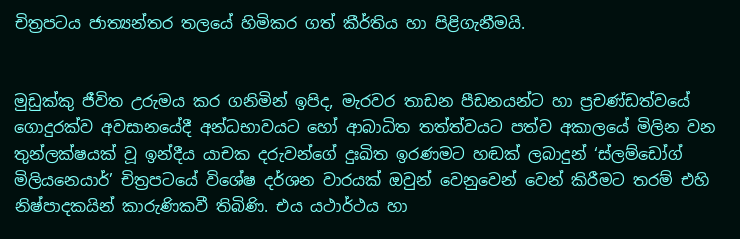චිත්‍රපටය ජාත්‍යන්තර තලයේ හිමිකර ගත් කීර්තිය හා පිළිගැනීමයි.


මුඩුක්කු ජීවිත උරුමය කර ගනිමින් ඉපිද, මැරවර තාඩන පීඩනයන්ට හා ප්‍රචණ්ඩත්වයේ ගොදුරක්ව අවසානයේදී අන්ධභාවයට හෝ ආබාධිත තත්ත්වයට පත්ව අකාලයේ මිලින වන තුන්ලක්ෂයක් වූ ඉන්දීය යාචක දරුවන්ගේ දුඃඛිත ඉරණමට හඬක් ලබාදුන් ‘ස්ලම්ඩෝග් මිලියනෙයාර්’ චිත්‍රපටයේ විශේෂ දර්ශන වාරයක් ඔවුන් වෙනුවෙන් වෙන් කිරීමට තරම් එහි නිෂ්පාදකයින් කාරුණිකවී තිබිණි. එය යථාර්ථය හා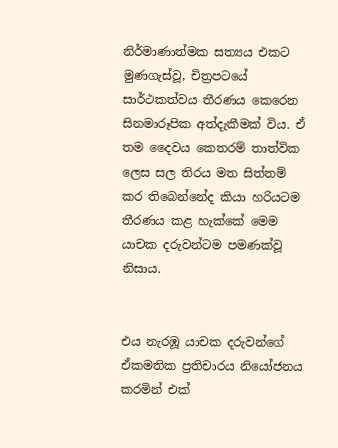නිර්මාණාත්මක සත්‍යය එකට මුණගැස්වූ, චිත්‍රපටයේ සාර්ථකත්වය තීරණය කෙරෙන සිනමාරූපික අත්දැකීමක් විය. ඒ තම දෛවය කෙතරම් තාත්වික ලෙස සල තිරය මත සිත්තම් කර තිබෙන්නේද කියා හරියටම තීරණය කළ හැක්කේ මෙම යාචක දරුවන්ටම පමණක්වූ නිසාය.


එය නැරඹූ යාචක දරුවන්ගේ ඒකමතික ප්‍රතිචාරය නියෝජනය කරමින් එක්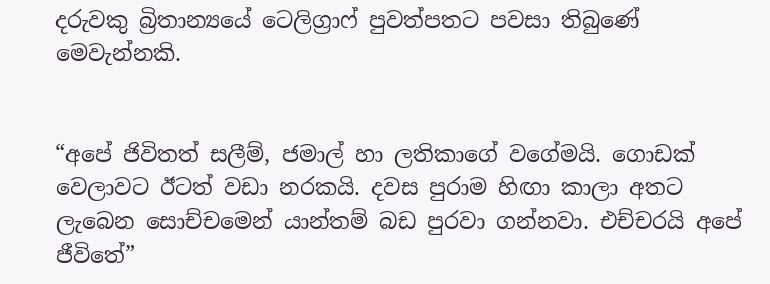දරුවකු බ්‍රිතාන්‍යයේ ටෙලිග්‍රාෆ් පුවත්පතට පවසා තිබුණේ මෙවැන්නකි.


“අපේ ජිවිතත් සලීම්, ජමාල් හා ලතිකාගේ වගේමයි. ගොඩක් වෙලාවට ඊටත් වඩා නරකයි. දවස පුරාම හිඟා කාලා අතට ලැබෙන සොච්චමෙන් යාන්තම් බඩ පුරවා ගන්නවා. එච්චරයි අපේ ජීවිතේ”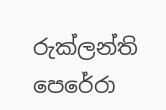රුක්ලන්ති පෙරේරා